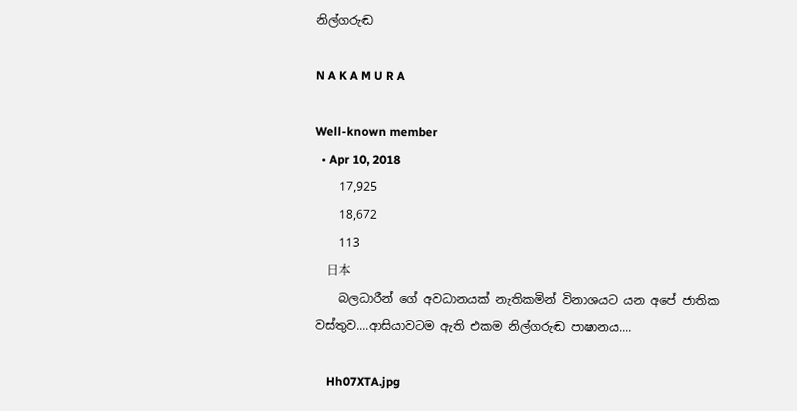නිල්ගරුඬ

N A K A M U R A

Well-known member
  • Apr 10, 2018
    17,925
    18,672
    113
    日本
    බලධාරීන් ගේ අවධානයක් නැතිකමින් විනාශයට යන අපේ ජාතික වස්තුව....ආසියාවටම ඇති එකම නිල්ගරුඬ පාෂානය....

    Hh07XTA.jpg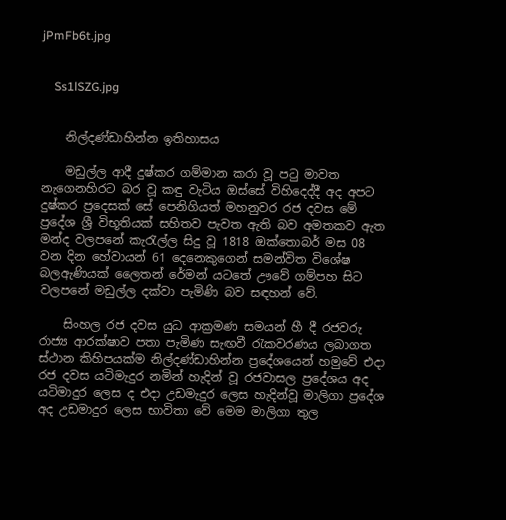jPmFb6t.jpg


    Ss1lSZG.jpg


    නිල්දණ්ඩාහින්න ඉතිහාසය

    මඩුල්ල ආදී දුෂ්කර ගම්මාන කරා වූ පටු මාවත නැගෙනහිරට බර වූ කඳු වැටිය ඔස්සේ විහිදෙද්දී අද අපට දුෂ්කර ප්‍රදෙසක් සේ පෙනිගියත් මහනුවර රජ දවස මේ ප්‍රදේශ ශ්‍රී විභූතියක් සහිතව පැවත ඇති බව අමතකව ඇත මන්ද වලපනේ කැරැල්ල සිදු වූ 1818 ඔක්තොබර් මස 08 වන දින හේවායන් 61 දෙනෙකුගෙන් සමන්විත විශේෂ බලඇණියක් ලෛතන් රේමන් යටතේ ඌවේ ගම්පහ සිට වලපනේ මඩුල්ල දක්වා පැමිණි බව සඳහන් වේ.

    සිංහල රජ දවස යුධ ආක්‍රමණ සමයන් හී දී රජවරු රාජ්‍ය ආරක්ෂාව පතා පැමිණ සැඟවී රැකවරණය ලබාගත ස්ථාන කිහිපයක්ම නිල්දණ්ඩාහින්න ප්‍රදේශයෙන් හමුවේ එදා රජ දවස යටිමැදුර නමින් හැදින් වූ රජවාසල ප්‍රදේශය අද යටිමාදුර ලෙස ද එදා උඩමැදුර ලෙස හැදින්වූ මාලිගා ප්‍රදේශ අද උඩමාදුර ලෙස භාවිතා වේ මෙම මාලිගා තුල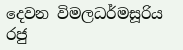දෙවන විමලධර්මසූරිය රජු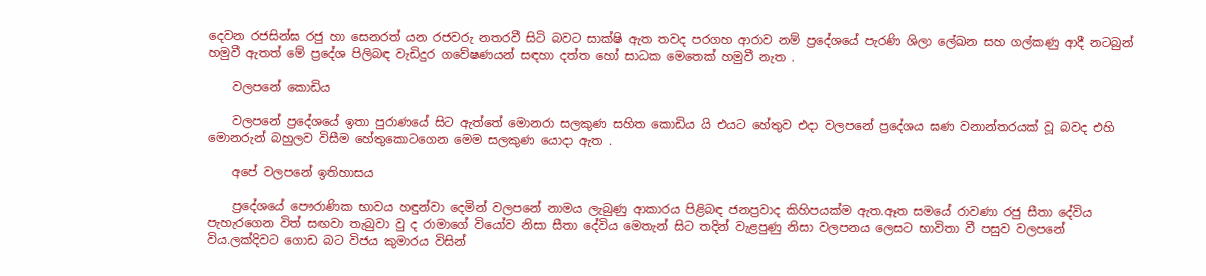දෙවන රජසින්ඝ රජු හා සෙනරත් යන රජවරු නතරවී සිටි බවට සාක්ෂි ඇත තවද පරගහ ආරාව නම් ප්‍රදේශයේ පැරණි ශිලා ලේඛන සහ ගල්කණු ආදී නටබුන් හමුවී ඇතත් මේ ප්‍රදේශ පිලිබඳ වැඩිදුර ගවේෂණයන් සඳහා දත්ත හෝ සාධක මෙතෙක් හමුවී නැත .

    වලපනේ කොඩිය

    වලපනේ ප්‍රදේශයේ ඉතා පුරාණයේ සිට ඇත්තේ මොනරා සලකුණ සහිත කොඩිය යි එයට හේතුව එදා වලපනේ ප්‍රදේශය ඝණ වනාන්තරයක් වූ බවද එහි මොනරුන් බහුලව විසීම හේතුකොටගෙන මෙම සලකුණ යොදා ඇත .

    අපේ වලපනේ ඉතිහාසය

    ප්‍රදේශයේ පෞරාණික භාවය හඳුන්වා දෙමින් වලපනේ නාමය ලැබුණු ආකාරය පිළිබඳ ජනප්‍රවාද කිහිපයක්ම ඇත.ඈත සමයේ රාවණා රජු සීතා දේවිය පැහැරගෙන විත් සඟවා තැබුවා වු ද රාමාගේ වියෝව නිසා සීතා දේවිය මෙතැන් සිට තදින් වැළපුණු නිසා වලපනය ලෙසට භාවිතා වී පසුව වලපනේ විය.ලක්දිවට ගොඩ බට විජය කුමාරය විසින්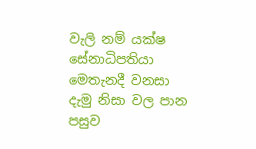වැලි නම් යක්ෂ සේනාධිපතියා මෙතැනදී වනසා දැමු නිසා වල පාන පසුව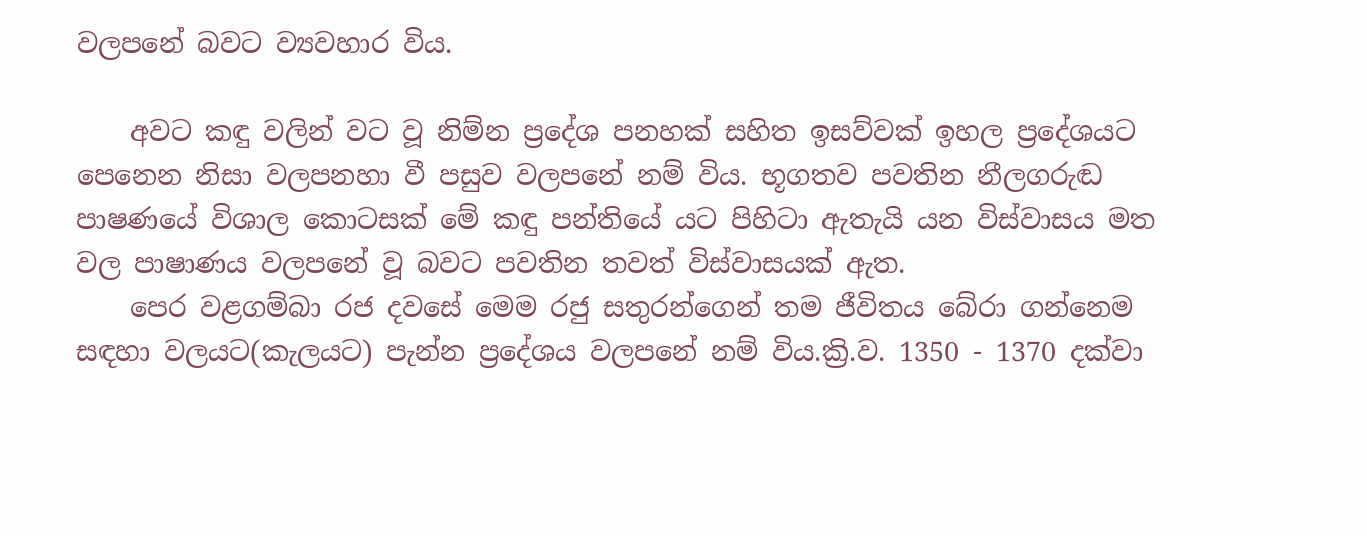වලපනේ බවට ව්‍යවහාර විය.

    අවට කඳු වලින් වට වූ නිම්න ප්‍රදේශ පනහක් සහිත ඉසව්වක් ඉහල ප්‍රදේශයට පෙනෙන නිසා වලපනහා වී පසුව වලපනේ නම් විය. භූගතව පවතින නීලගරුඬ පාෂණයේ විශාල කොටසක් මේ කඳු පන්තියේ යට පිහිටා ඇතැයි යන විස්වාසය මත වල පාෂාණය වලපනේ වූ බවට පවතින තවත් විස්වාසයක් ඇත.
    පෙර වළගම්බා රජ දවසේ මෙම රජු සතුරන්ගෙන් තම ජීවිතය බේරා ගන්නෙම සඳහා වලයට(කැලයට) පැන්න ප්‍රදේශය වලපනේ නම් විය.ක්‍රි.ව. 1350 - 1370 දක්වා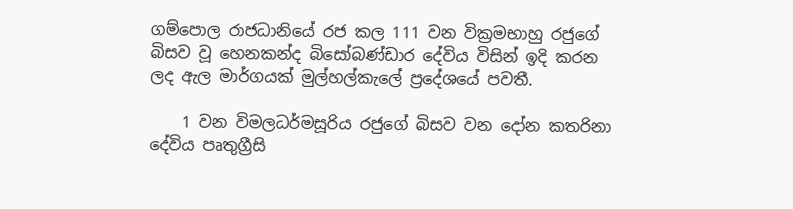ගම්පොල රාජධානියේ රජ කල 111 වන වික්‍රමභාහු රජුගේ බිසව වූ හෙනකන්ද බිසෝබණ්ඩාර දේවිය විසින් ඉදි කරන ලද ඇල මාර්ගයක් මුල්හල්කැලේ ප්‍රදේශයේ පවතී.

    1 වන විමලධර්මසූරිය රජුගේ බිසව වන දෝන කතරිනා දේවිය පෘතුග්‍රීසි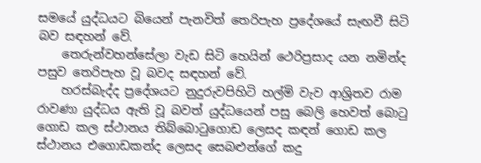සමයේ යුද්ධයට බියෙන් පැනවිත් තෙරිපැහ ප්‍රදේශයේ සැඟවී සිටි බව සඳහන් වේ.
    තෙරුන්වහන්සේලා වැඩ සිටි හෙයින් ථෙරිප්‍රසාද යන නමින්ද පසුව තෙරිපැහ වූ බවද සඳහන් වේ.
    හරස්බැද්ද ප්‍රදේශයට නුදුරුවපිහිටි හල්මි වැව ආශ්‍රිතව රාම රාවණා යුද්ධය ඇති වූ බවත් යුද්ධයෙන් පසු බෙලි හෙවත් බොටු ගොඩ කල ස්ථානය තිබ්බොටුගොඩ ලෙසද කඳන් ගොඩ කල ස්ථානය එගොඩකන්ද ලෙසද සෙබළුන්ගේ කදු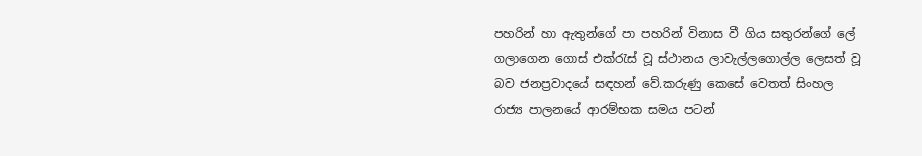පහරින් හා ඇතුන්ගේ පා පහරින් විනාස වී ගිය සතුරන්ගේ ලේ ගලාගෙන ගොස් එක්රැස් වූ ස්ථානය ලාවැල්ලගොල්ල ලෙසත් වූ බව ජනප්‍රවාදයේ සඳහන් වේ.කරුණු කෙසේ වෙතත් සිංහල රාජ්‍ය පාලනයේ ආරම්භක සමය පටන්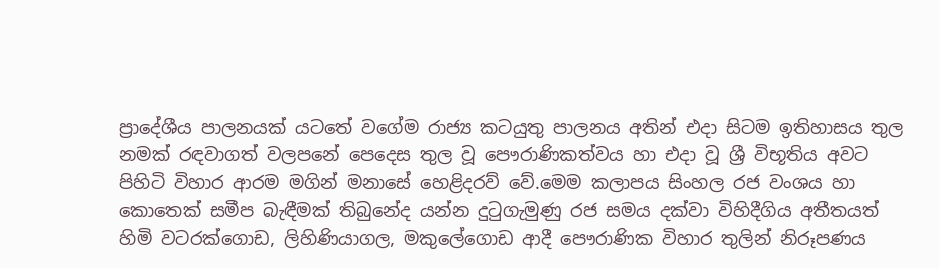ප්‍රාදේශීය පාලනයක් යටතේ වගේම රාජ්‍ය කටයුතු පාලනය අතින් එදා සිටම ඉතිහාසය තුල නමක් රඳවාගත් වලපනේ පෙදෙස තුල වූ පෞරාණිකත්වය හා එදා වූ ශ්‍රී විභූතිය අවට පිහිටි විහාර ආරම මගින් මනාසේ හෙළිදරව් වේ.මෙම කලාපය සිංහල රජ වංශය හා කොතෙක් සමීප බැඳීමක් තිබුනේද යන්න දුටුගැමුණු රජ සමය දක්වා විහිදීගිය අතීතයත් හිමි වටරක්ගොඩ, ලිහිණියාගල, මකුලේගොඩ ආදී පෞරාණික විහාර තුලින් නිරූපණය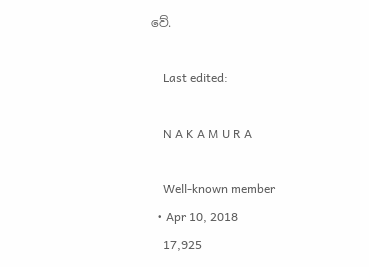වේ.

    Last edited:

    N A K A M U R A

    Well-known member
  • Apr 10, 2018
    17,925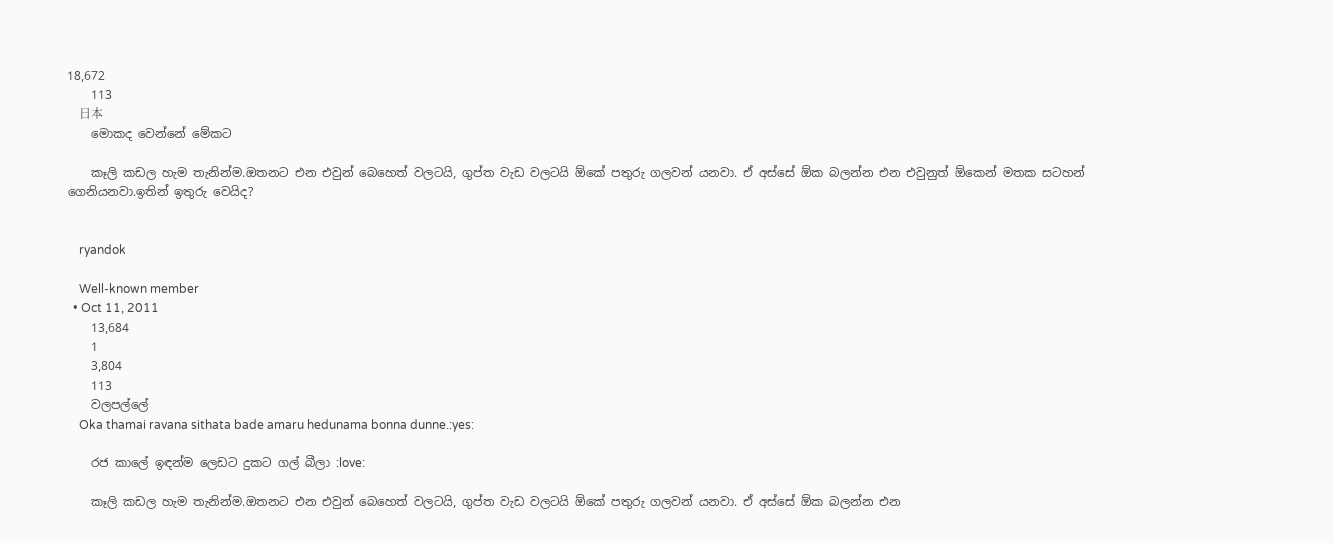18,672
    113
    日本
    මොකද වෙන්නේ මේකට

    කෑලි කඩල හැම තැනින්ම.ඔතනට එන එවුන් බෙහෙත් වලටයි, ගුප්ත වැඩ වලටයි ඕකේ පතුරු ගලවන් යනවා. ඒ අස්සේ ඕක බලන්න එන එවුනුත් ඕකෙන් මතක සටහන් ගෙනියනවා.ඉතින් ඉතුරු වෙයිද?


    ryandok

    Well-known member
  • Oct 11, 2011
    13,684
    1
    3,804
    113
    වලපල්ලේ
    Oka thamai ravana sithata bade amaru hedunama bonna dunne.:yes:

    රජ කාලේ ඉඳන්ම ලෙඩට දුකට ගල් බීලා :love:

    කෑලි කඩල හැම තැනින්ම.ඔතනට එන එවුන් බෙහෙත් වලටයි, ගුප්ත වැඩ වලටයි ඕකේ පතුරු ගලවන් යනවා. ඒ අස්සේ ඕක බලන්න එන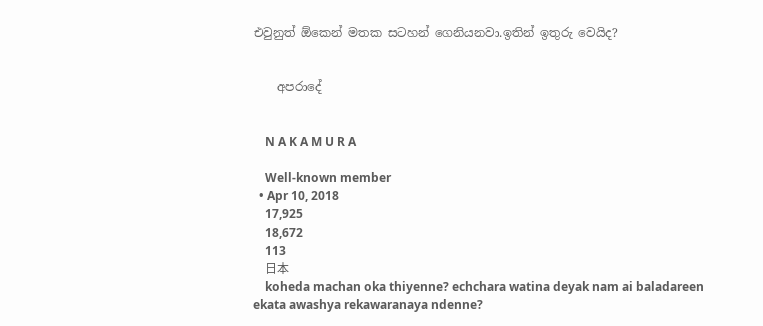එවුනුත් ඕකෙන් මතක සටහන් ගෙනියනවා.ඉතින් ඉතුරු වෙයිද?


    අපරාදේ


    N A K A M U R A

    Well-known member
  • Apr 10, 2018
    17,925
    18,672
    113
    日本
    koheda machan oka thiyenne? echchara watina deyak nam ai baladareen ekata awashya rekawaranaya ndenne?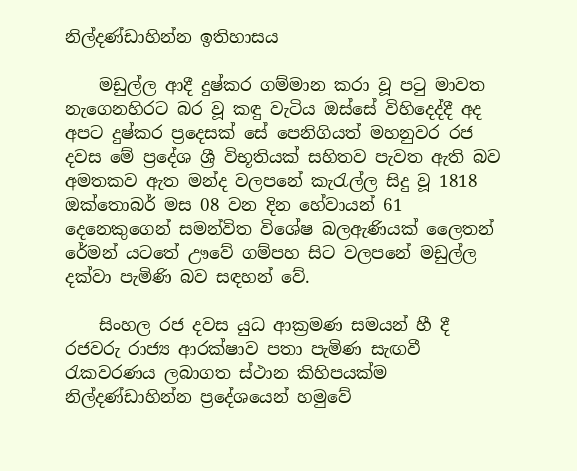නිල්දණ්ඩාහින්න ඉතිහාසය

    මඩුල්ල ආදී දුෂ්කර ගම්මාන කරා වූ පටු මාවත නැගෙනහිරට බර වූ කඳු වැටිය ඔස්සේ විහිදෙද්දී අද අපට දුෂ්කර ප්‍රදෙසක් සේ පෙනිගියත් මහනුවර රජ දවස මේ ප්‍රදේශ ශ්‍රී විභූතියක් සහිතව පැවත ඇති බව අමතකව ඇත මන්ද වලපනේ කැරැල්ල සිදු වූ 1818 ඔක්තොබර් මස 08 වන දින හේවායන් 61 දෙනෙකුගෙන් සමන්විත විශේෂ බලඇණියක් ලෛතන් රේමන් යටතේ ඌවේ ගම්පහ සිට වලපනේ මඩුල්ල දක්වා පැමිණි බව සඳහන් වේ.

    සිංහල රජ දවස යුධ ආක්‍රමණ සමයන් හී දී රජවරු රාජ්‍ය ආරක්ෂාව පතා පැමිණ සැඟවී රැකවරණය ලබාගත ස්ථාන කිහිපයක්ම නිල්දණ්ඩාහින්න ප්‍රදේශයෙන් හමුවේ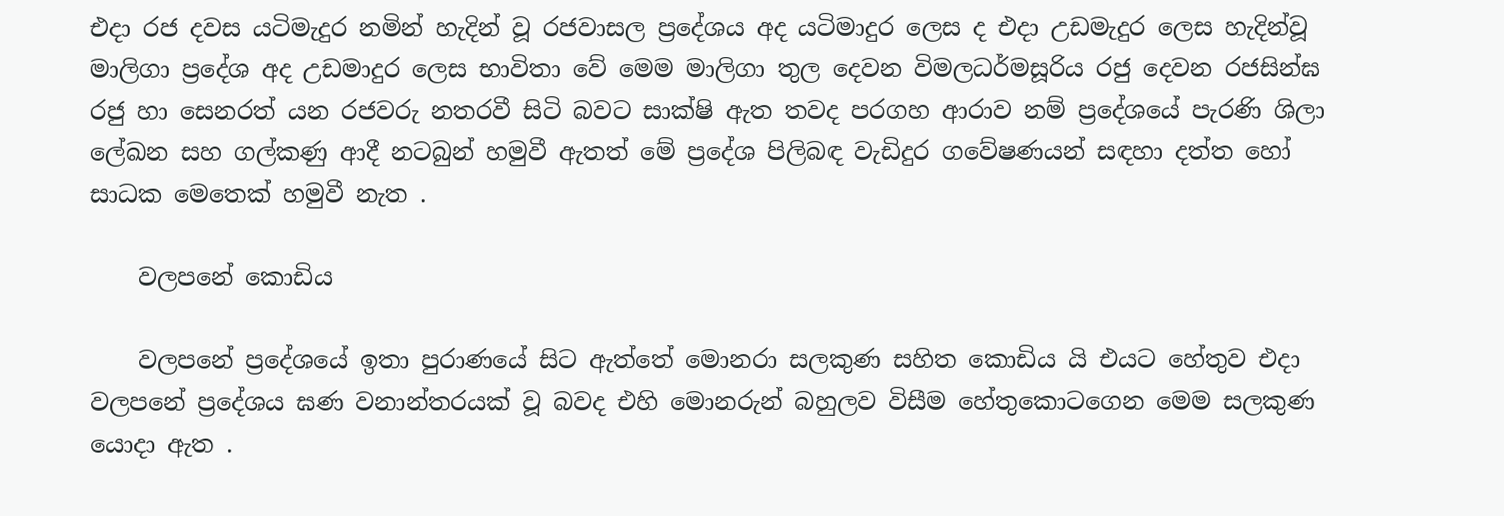එදා රජ දවස යටිමැදුර නමින් හැදින් වූ රජවාසල ප්‍රදේශය අද යටිමාදුර ලෙස ද එදා උඩමැදුර ලෙස හැදින්වූ මාලිගා ප්‍රදේශ අද උඩමාදුර ලෙස භාවිතා වේ මෙම මාලිගා තුල දෙවන විමලධර්මසූරිය රජු දෙවන රජසින්ඝ රජු හා සෙනරත් යන රජවරු නතරවී සිටි බවට සාක්ෂි ඇත තවද පරගහ ආරාව නම් ප්‍රදේශයේ පැරණි ශිලා ලේඛන සහ ගල්කණු ආදී නටබුන් හමුවී ඇතත් මේ ප්‍රදේශ පිලිබඳ වැඩිදුර ගවේෂණයන් සඳහා දත්ත හෝ සාධක මෙතෙක් හමුවී නැත .

    වලපනේ කොඩිය

    වලපනේ ප්‍රදේශයේ ඉතා පුරාණයේ සිට ඇත්තේ මොනරා සලකුණ සහිත කොඩිය යි එයට හේතුව එදා වලපනේ ප්‍රදේශය ඝණ වනාන්තරයක් වූ බවද එහි මොනරුන් බහුලව විසීම හේතුකොටගෙන මෙම සලකුණ යොදා ඇත .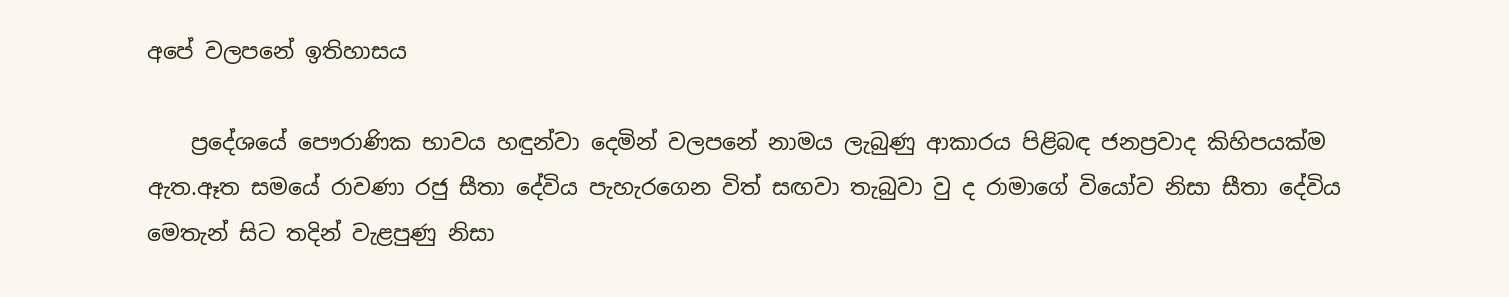අපේ වලපනේ ඉතිහාසය

    ප්‍රදේශයේ පෞරාණික භාවය හඳුන්වා දෙමින් වලපනේ නාමය ලැබුණු ආකාරය පිළිබඳ ජනප්‍රවාද කිහිපයක්ම ඇත.ඈත සමයේ රාවණා රජු සීතා දේවිය පැහැරගෙන විත් සඟවා තැබුවා වු ද රාමාගේ වියෝව නිසා සීතා දේවිය මෙතැන් සිට තදින් වැළපුණු නිසා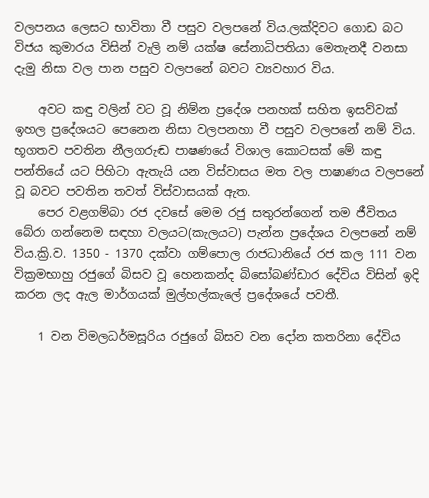වලපනය ලෙසට භාවිතා වී පසුව වලපනේ විය.ලක්දිවට ගොඩ බට විජය කුමාරය විසින් වැලි නම් යක්ෂ සේනාධිපතියා මෙතැනදී වනසා දැමු නිසා වල පාන පසුව වලපනේ බවට ව්‍යවහාර විය.

    අවට කඳු වලින් වට වූ නිම්න ප්‍රදේශ පනහක් සහිත ඉසව්වක් ඉහල ප්‍රදේශයට පෙනෙන නිසා වලපනහා වී පසුව වලපනේ නම් විය. භූගතව පවතින නීලගරුඬ පාෂණයේ විශාල කොටසක් මේ කඳු පන්තියේ යට පිහිටා ඇතැයි යන විස්වාසය මත වල පාෂාණය වලපනේ වූ බවට පවතින තවත් විස්වාසයක් ඇත.
    පෙර වළගම්බා රජ දවසේ මෙම රජු සතුරන්ගෙන් තම ජීවිතය බේරා ගන්නෙම සඳහා වලයට(කැලයට) පැන්න ප්‍රදේශය වලපනේ නම් විය.ක්‍රි.ව. 1350 - 1370 දක්වා ගම්පොල රාජධානියේ රජ කල 111 වන වික්‍රමභාහු රජුගේ බිසව වූ හෙනකන්ද බිසෝබණ්ඩාර දේවිය විසින් ඉදි කරන ලද ඇල මාර්ගයක් මුල්හල්කැලේ ප්‍රදේශයේ පවතී.

    1 වන විමලධර්මසූරිය රජුගේ බිසව වන දෝන කතරිනා දේවිය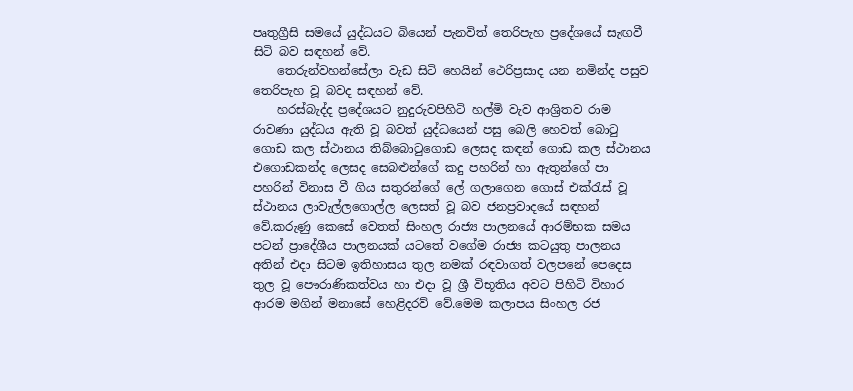පෘතුග්‍රීසි සමයේ යුද්ධයට බියෙන් පැනවිත් තෙරිපැහ ප්‍රදේශයේ සැඟවී සිටි බව සඳහන් වේ.
    තෙරුන්වහන්සේලා වැඩ සිටි හෙයින් ථෙරිප්‍රසාද යන නමින්ද පසුව තෙරිපැහ වූ බවද සඳහන් වේ.
    හරස්බැද්ද ප්‍රදේශයට නුදුරුවපිහිටි හල්මි වැව ආශ්‍රිතව රාම රාවණා යුද්ධය ඇති වූ බවත් යුද්ධයෙන් පසු බෙලි හෙවත් බොටු ගොඩ කල ස්ථානය තිබ්බොටුගොඩ ලෙසද කඳන් ගොඩ කල ස්ථානය එගොඩකන්ද ලෙසද සෙබළුන්ගේ කදු පහරින් හා ඇතුන්ගේ පා පහරින් විනාස වී ගිය සතුරන්ගේ ලේ ගලාගෙන ගොස් එක්රැස් වූ ස්ථානය ලාවැල්ලගොල්ල ලෙසත් වූ බව ජනප්‍රවාදයේ සඳහන් වේ.කරුණු කෙසේ වෙතත් සිංහල රාජ්‍ය පාලනයේ ආරම්භක සමය පටන් ප්‍රාදේශීය පාලනයක් යටතේ වගේම රාජ්‍ය කටයුතු පාලනය අතින් එදා සිටම ඉතිහාසය තුල නමක් රඳවාගත් වලපනේ පෙදෙස තුල වූ පෞරාණිකත්වය හා එදා වූ ශ්‍රී විභූතිය අවට පිහිටි විහාර ආරම මගින් මනාසේ හෙළිදරව් වේ.මෙම කලාපය සිංහල රජ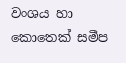වංශය හා කොතෙක් සමීප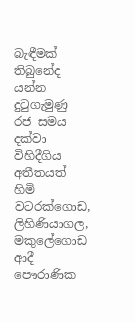බැඳීමක් තිබුනේද යන්න දුටුගැමුණු රජ සමය දක්වා විහිදීගිය අතීතයත් හිමි වටරක්ගොඩ, ලිහිණියාගල, මකුලේගොඩ ආදී පෞරාණික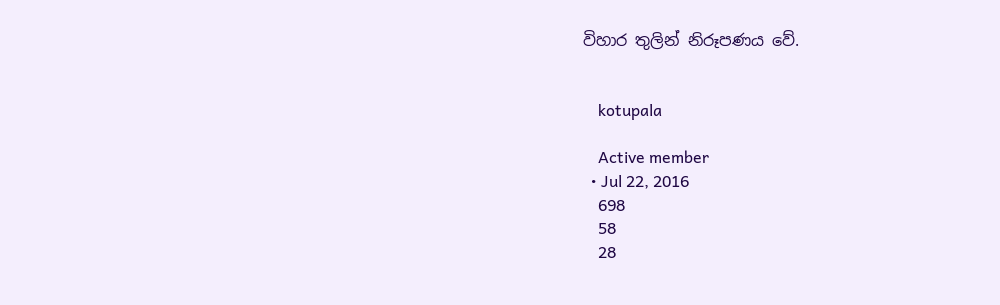විහාර තුලින් නිරූපණය වේ.


    kotupala

    Active member
  • Jul 22, 2016
    698
    58
    28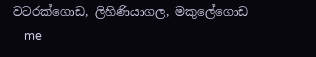වටරක්ගොඩ, ලිහිණියාගල, මකුලේගොඩ
    me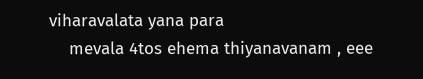viharavalata yana para
    mevala 4tos ehema thiyanavanam , eee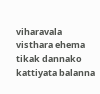viharavala visthara ehema tikak dannako kattiyata balanna